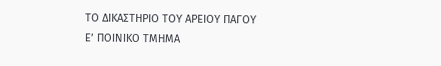ΤΟ ΔΙΚΑΣΤΗΡΙΟ ΤΟΥ ΑΡΕΙΟΥ ΠΑΓΟΥ
Ε’ ΠΟΙΝΙΚΟ ΤΜΗΜΑ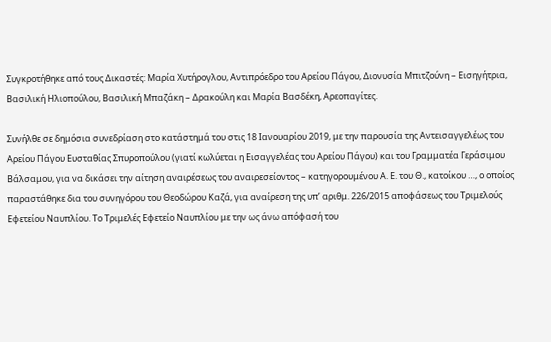Συγκροτήθηκε από τους Δικαστές: Μαρία Χυτήρογλου, Αντιπρόεδρο του Αρείου Πάγου, Διονυσία Μπιτζούνη – Εισηγήτρια, Βασιλική Ηλιοπούλου, Βασιλική Μπαζάκη – Δρακούλη και Μαρία Βασδέκη, Αρεοπαγίτες.

Συνήλθε σε δημόσια συνεδρίαση στο κατάστημά του στις 18 Ιανουαρίου 2019, με την παρουσία της Αντεισαγγελέως του Αρείου Πάγου Ευσταθίας Σπυροπούλου (γιατί κωλύεται η Εισαγγελέας του Αρείου Πάγου) και του Γραμματέα Γεράσιμου Βάλσαμου, για να δικάσει την αίτηση αναιρέσεως του αναιρεσείοντος – κατηγορουμένου Α. Ε. του Θ., κατοίκου …, ο οποίος παραστάθηκε δια του συνηγόρου του Θεοδώρου Καζά, για αναίρεση της υπ’ αριθμ. 226/2015 αποφάσεως του Τριμελούς Εφετείου Ναυπλίου. Το Τριμελές Εφετείο Ναυπλίου με την ως άνω απόφασή του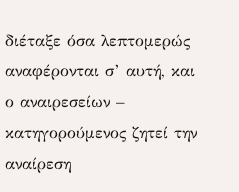διέταξε όσα λεπτομερώς αναφέρονται σ’ αυτή, και ο αναιρεσείων – κατηγορούμενος ζητεί την αναίρεση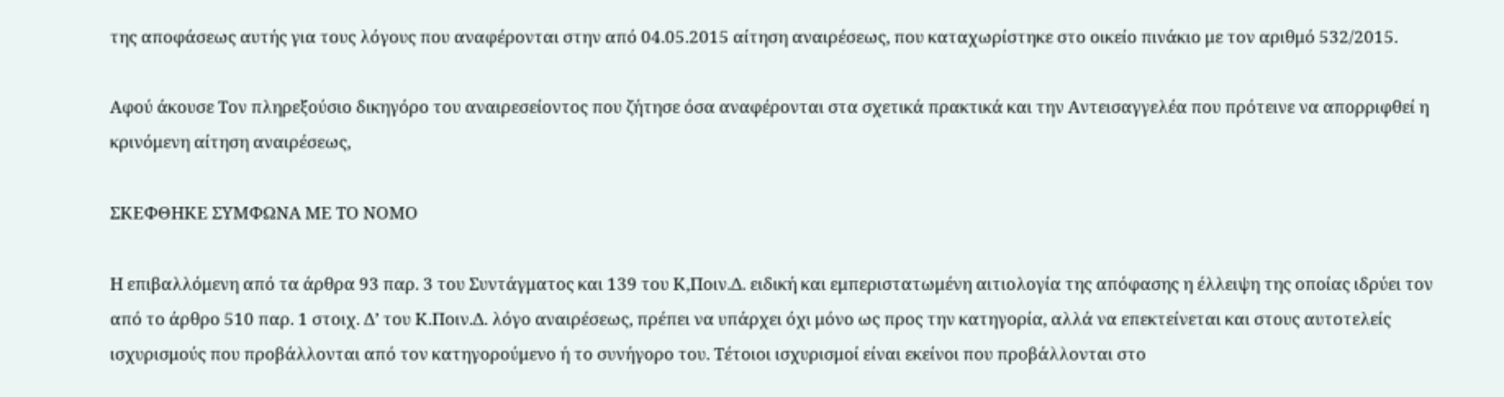της αποφάσεως αυτής για τους λόγους που αναφέρονται στην από 04.05.2015 αίτηση αναιρέσεως, που καταχωρίστηκε στο οικείο πινάκιο με τον αριθμό 532/2015.

Αφού άκουσε Τον πληρεξούσιο δικηγόρο του αναιρεσείοντος που ζήτησε όσα αναφέρονται στα σχετικά πρακτικά και την Αντεισαγγελέα που πρότεινε να απορριφθεί η κρινόμενη αίτηση αναιρέσεως,

ΣΚΕΦΘΗΚΕ ΣΥΜΦΩΝΑ ΜΕ ΤΟ ΝΟΜΟ

Η επιβαλλόμενη από τα άρθρα 93 παρ. 3 του Συντάγματος και 139 του Κ,Ποιν.Δ. ειδική και εμπεριστατωμένη αιτιολογία της απόφασης η έλλειψη της οποίας ιδρύει τον από το άρθρο 510 παρ. 1 στοιχ. Δ’ του Κ.Ποιν.Δ. λόγο αναιρέσεως, πρέπει να υπάρχει όχι μόνο ως προς την κατηγορία, αλλά να επεκτείνεται και στους αυτοτελείς ισχυρισμούς που προβάλλονται από τον κατηγορούμενο ή το συνήγορο του. Τέτοιοι ισχυρισμοί είναι εκείνοι που προβάλλονται στο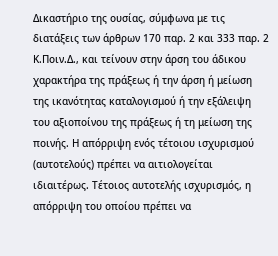Δικαστήριο της ουσίας, σύμφωνα με τις διατάξεις των άρθρων 170 παρ. 2 και 333 παρ. 2 Κ.Ποιν.Δ., και τείνουν στην άρση του άδικου χαρακτήρα της πράξεως ή την άρση ή μείωση της ικανότητας καταλογισμού ή την εξάλειψη του αξιοποίνου της πράξεως ή τη μείωση της ποινής. Η απόρριψη ενός τέτοιου ισχυρισμού (αυτοτελούς) πρέπει να αιτιολογείται ιδιαιτέρως. Τέτοιος αυτοτελής ισχυρισμός, η απόρριψη του οποίου πρέπει να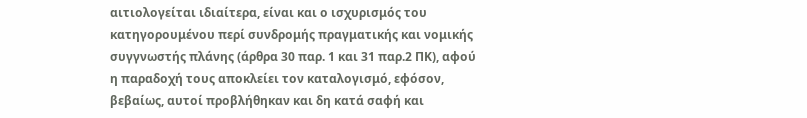αιτιολογείται ιδιαίτερα, είναι και ο ισχυρισμός του κατηγορουμένου περί συνδρομής πραγματικής και νομικής συγγνωστής πλάνης (άρθρα 30 παρ. 1 και 31 παρ.2 ΠΚ), αφού η παραδοχή τους αποκλείει τον καταλογισμό, εφόσον, βεβαίως, αυτοί προβλήθηκαν και δη κατά σαφή και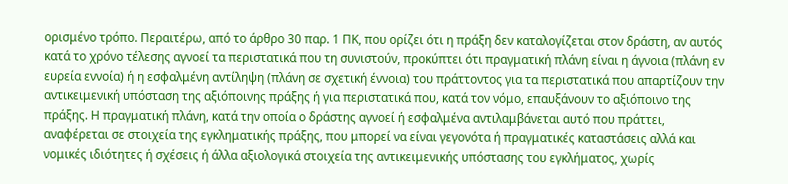ορισμένο τρόπο. Περαιτέρω, από το άρθρο 30 παρ. 1 ΠΚ, που ορίζει ότι η πράξη δεν καταλογίζεται στον δράστη, αν αυτός κατά το χρόνο τέλεσης αγνοεί τα περιστατικά που τη συνιστούν, προκύπτει ότι πραγματική πλάνη είναι η άγνοια (πλάνη εν ευρεία εννοία) ή η εσφαλμένη αντίληψη (πλάνη σε σχετική έννοια) του πράττοντος για τα περιστατικά που απαρτίζουν την αντικειμενική υπόσταση της αξιόποινης πράξης ή για περιστατικά που, κατά τον νόμο, επαυξάνουν το αξιόποινο της πράξης. Η πραγματική πλάνη, κατά την οποία ο δράστης αγνοεί ή εσφαλμένα αντιλαμβάνεται αυτό που πράττει, αναφέρεται σε στοιχεία της εγκληματικής πράξης, που μπορεί να είναι γεγονότα ή πραγματικές καταστάσεις αλλά και νομικές ιδιότητες ή σχέσεις ή άλλα αξιολογικά στοιχεία της αντικειμενικής υπόστασης του εγκλήματος, χωρίς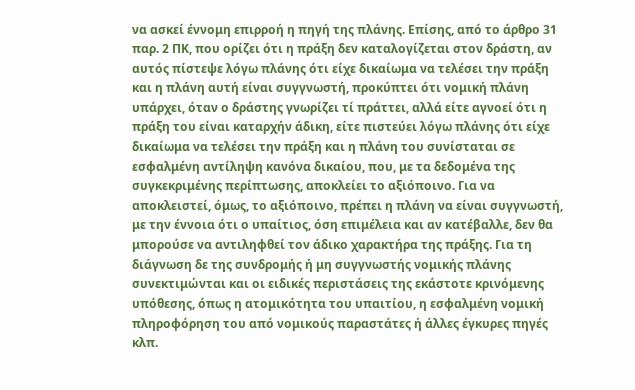να ασκεί έννομη επιρροή η πηγή της πλάνης. Επίσης, από το άρθρο 31 παρ. 2 ΠΚ, που ορίζει ότι η πράξη δεν καταλογίζεται στον δράστη, αν αυτός πίστεψε λόγω πλάνης ότι είχε δικαίωμα να τελέσει την πράξη και η πλάνη αυτή είναι συγγνωστή, προκύπτει ότι νομική πλάνη υπάρχει, όταν ο δράστης γνωρίζει τί πράττει, αλλά είτε αγνοεί ότι η πράξη του είναι καταρχήν άδικη, είτε πιστεύει λόγω πλάνης ότι είχε δικαίωμα να τελέσει την πράξη και η πλάνη του συνίσταται σε εσφαλμένη αντίληψη κανόνα δικαίου, που, με τα δεδομένα της συγκεκριμένης περίπτωσης, αποκλείει το αξιόποινο. Για να αποκλειστεί, όμως, το αξιόποινο, πρέπει η πλάνη να είναι συγγνωστή, με την έννοια ότι ο υπαίτιος, όση επιμέλεια και αν κατέβαλλε, δεν θα μπορούσε να αντιληφθεί τον άδικο χαρακτήρα της πράξης. Για τη διάγνωση δε της συνδρομής ή μη συγγνωστής νομικής πλάνης συνεκτιμώνται και οι ειδικές περιστάσεις της εκάστοτε κρινόμενης υπόθεσης, όπως η ατομικότητα του υπαιτίου, η εσφαλμένη νομική πληροφόρηση του από νομικούς παραστάτες ή άλλες έγκυρες πηγές κλπ.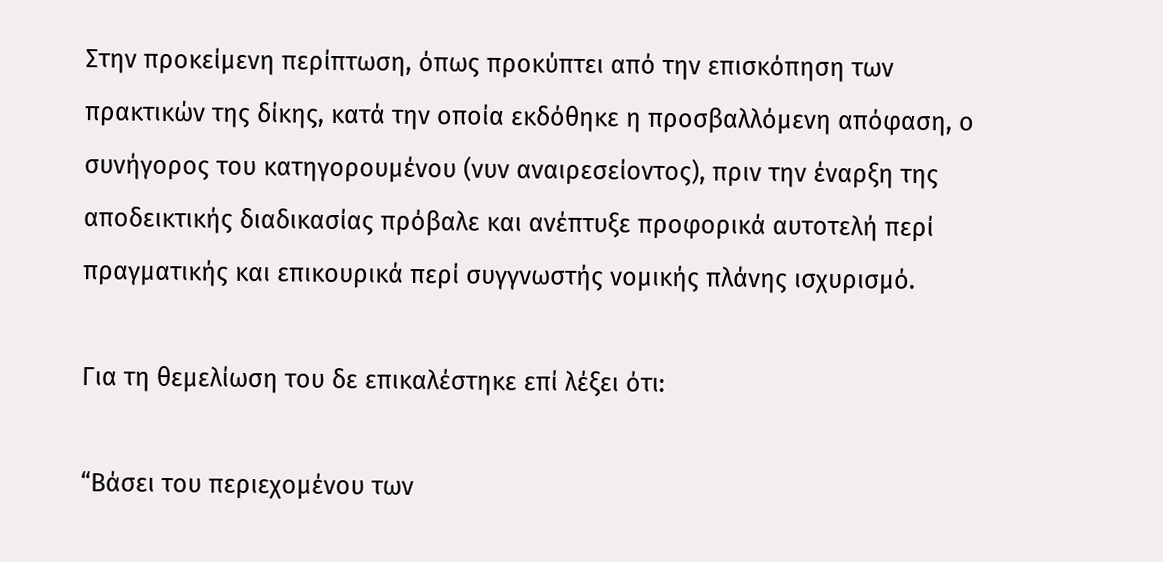Στην προκείμενη περίπτωση, όπως προκύπτει από την επισκόπηση των πρακτικών της δίκης, κατά την οποία εκδόθηκε η προσβαλλόμενη απόφαση, ο συνήγορος του κατηγορουμένου (νυν αναιρεσείοντος), πριν την έναρξη της αποδεικτικής διαδικασίας πρόβαλε και ανέπτυξε προφορικά αυτοτελή περί πραγματικής και επικουρικά περί συγγνωστής νομικής πλάνης ισχυρισμό.

Για τη θεμελίωση του δε επικαλέστηκε επί λέξει ότι:

“Βάσει του περιεχομένου των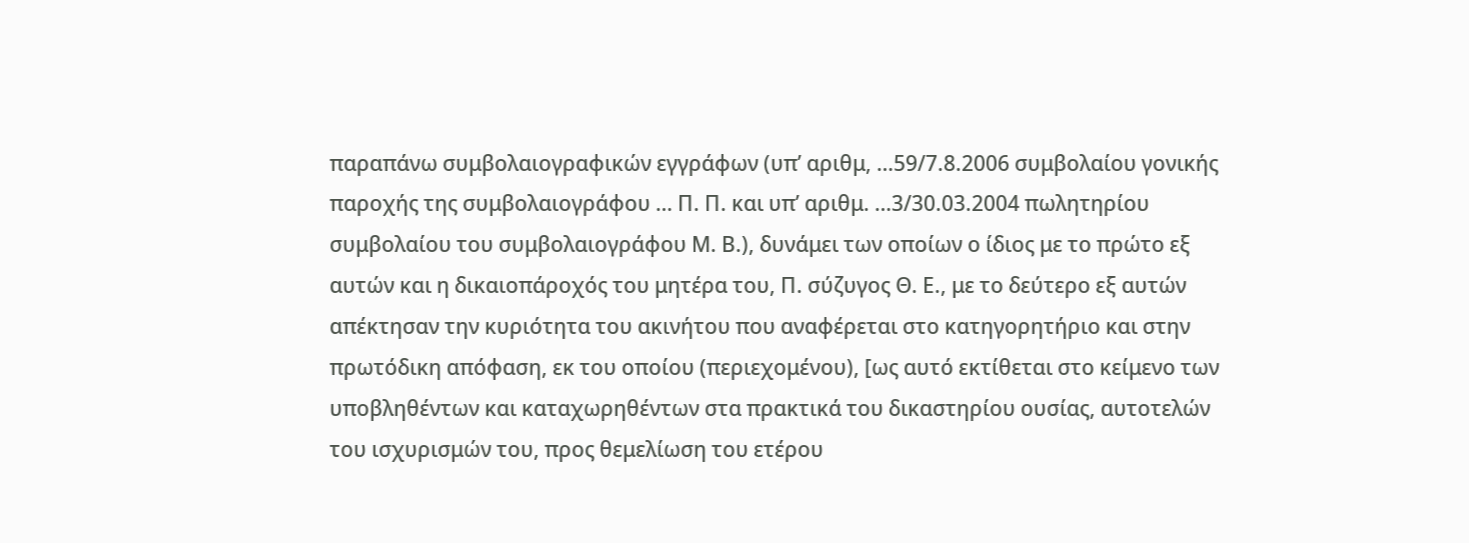παραπάνω συμβολαιογραφικών εγγράφων (υπ’ αριθμ, …59/7.8.2006 συμβολαίου γονικής παροχής της συμβολαιογράφου … Π. Π. και υπ’ αριθμ. …3/30.03.2004 πωλητηρίου συμβολαίου του συμβολαιογράφου Μ. Β.), δυνάμει των οποίων ο ίδιος με το πρώτο εξ αυτών και η δικαιοπάροχός του μητέρα του, Π. σύζυγος Θ. Ε., με το δεύτερο εξ αυτών απέκτησαν την κυριότητα του ακινήτου που αναφέρεται στο κατηγορητήριο και στην πρωτόδικη απόφαση, εκ του οποίου (περιεχομένου), [ως αυτό εκτίθεται στο κείμενο των υποβληθέντων και καταχωρηθέντων στα πρακτικά του δικαστηρίου ουσίας, αυτοτελών του ισχυρισμών του, προς θεμελίωση του ετέρου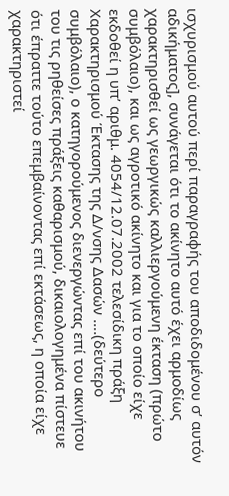ισχυρισμού αυτού περί παραγραφής του αποδιδομένου σ’ αυτόν αδικήματος], συνάγεται ότι το ακίνητο αυτό έχει αρμοδίως χαρακτηρισθεί ως γεωργικώς καλλιεργούμενη έκταση (πρώτο συμβόλαιο), και ως αγροτικό ακίνητο και για το οποίο είχε εκδοθεί η υπ’ αριθμ. 4054/12.07.2002 τελεσίδικη πράξη Χαρακτηρισμού Έκτασης της Δ/νσης Δασών ….(δεύτερο συμβόλαιο), ο κατηγορούμενος διενεργώντας επί του ακινήτου του τις ρηθείσες πράξεις καθαρισμού, δικαιολογημένα πίστευε ότι έπραττε τούτο επεμβαίνοντας επί εκτάσεως, η οποία είχε χαρακτηριστεί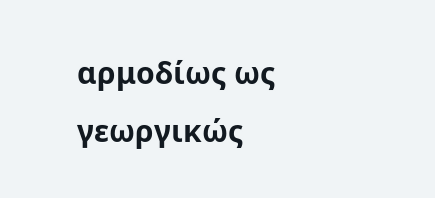αρμοδίως ως γεωργικώς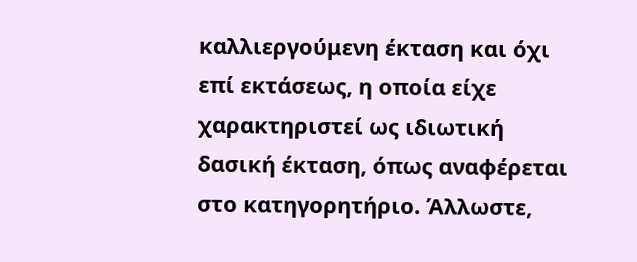καλλιεργούμενη έκταση και όχι επί εκτάσεως, η οποία είχε χαρακτηριστεί ως ιδιωτική δασική έκταση, όπως αναφέρεται στο κατηγορητήριο. Άλλωστε,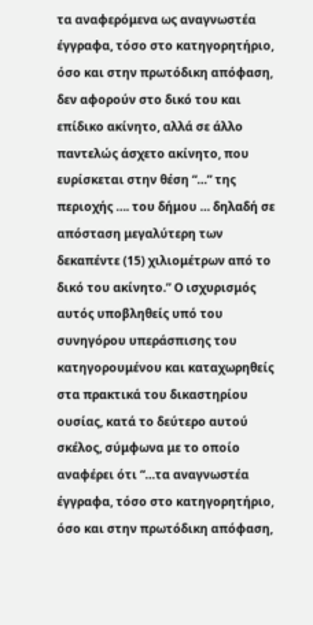τα αναφερόμενα ως αναγνωστέα έγγραφα, τόσο στο κατηγορητήριο, όσο και στην πρωτόδικη απόφαση, δεν αφορούν στο δικό του και επίδικο ακίνητο, αλλά σε άλλο παντελώς άσχετο ακίνητο, που ευρίσκεται στην θέση “…” της περιοχής …. του δήμου … δηλαδή σε απόσταση μεγαλύτερη των δεκαπέντε (15) χιλιομέτρων από το δικό του ακίνητο.” Ο ισχυρισμός αυτός υποβληθείς υπό του συνηγόρου υπεράσπισης του κατηγορουμένου και καταχωρηθείς στα πρακτικά του δικαστηρίου ουσίας, κατά το δεύτερο αυτού σκέλος, σύμφωνα με το οποίο αναφέρει ότι “…τα αναγνωστέα έγγραφα, τόσο στο κατηγορητήριο, όσο και στην πρωτόδικη απόφαση,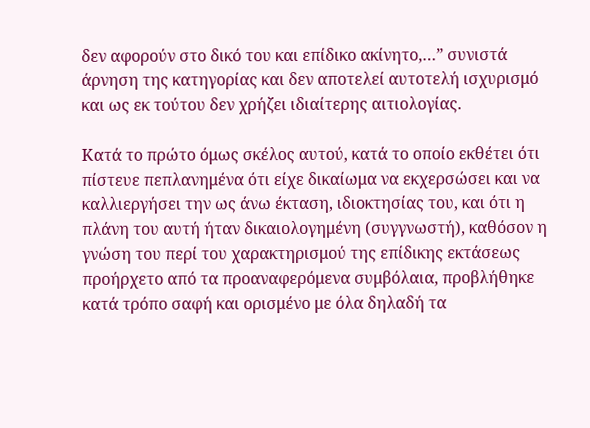δεν αφορούν στο δικό του και επίδικο ακίνητο,…” συνιστά άρνηση της κατηγορίας και δεν αποτελεί αυτοτελή ισχυρισμό και ως εκ τούτου δεν χρήζει ιδιαίτερης αιτιολογίας.

Κατά το πρώτο όμως σκέλος αυτού, κατά το οποίο εκθέτει ότι πίστευε πεπλανημένα ότι είχε δικαίωμα να εκχερσώσει και να καλλιεργήσει την ως άνω έκταση, ιδιοκτησίας του, και ότι η πλάνη του αυτή ήταν δικαιολογημένη (συγγνωστή), καθόσον η γνώση του περί του χαρακτηρισμού της επίδικης εκτάσεως προήρχετο από τα προαναφερόμενα συμβόλαια, προβλήθηκε κατά τρόπο σαφή και ορισμένο με όλα δηλαδή τα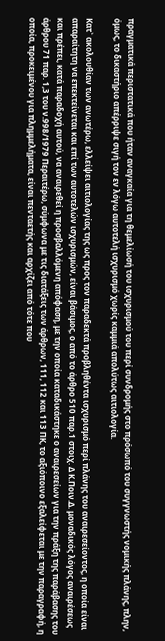πραγματικά περιστατικά που ήταν αναγκαία για τη θεμελίωσή του ισχυρισμού του περί συνδρομής στο πρόσωπό του συγγνωστής νομικής πλάνης, πλην, όμως, το δικαστήριο απέρριψε σιγή τον εν λόγω αυτοτελή ισχυρισμό χωρίς καμμιά απολύτως αιτιολογία.

Κατ` ακολουθίαν των ανωτέρω, ελλείψει αιτιολογίας της ως προς τον παραδεκτά προβληθέντα ισχυρισμό περί πλάνης του αναιρεσείοντος, η οποία είναι απαραίτητη να επεκτείνεται και επί των αυτοτελών ισχυρισμών, είναι βάσιμος, ο από το άρθρο 510 παρ.1 στοιχ. Δ Κ.Ποιν.Δ. μοναδικός λόγος αναιρέσεως και πρέπει, κατά παραδοχή αυτού, να αναιρεθεί η προσβαλλόμενη απόφαση, με την οποία καταδικάστηκε ο αναιρεσείων για την πράξη της παράβασης του άρθρου 71 παρ. 1,3 του ν.998/1979 Περαιτέρω, σύμφωνα με τις διατάξεις των άρθρων, 111, 112 και 113 ΠΚ, το αξιόποινο εξαλείφεται με την παραγραφή, η οποία, προκειμένου για πλημμελήματα, είναι πενταετής και αρχίζει από τότε που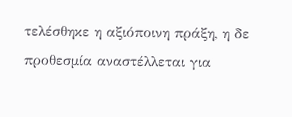τελέσθηκε η αξιόποινη πράξη, η δε προθεσμία αναστέλλεται για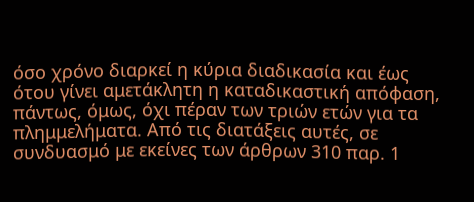όσο χρόνο διαρκεί η κύρια διαδικασία και έως ότου γίνει αμετάκλητη η καταδικαστική απόφαση, πάντως, όμως, όχι πέραν των τριών ετών για τα πλημμελήματα. Από τις διατάξεις αυτές, σε συνδυασμό με εκείνες των άρθρων 310 παρ. 1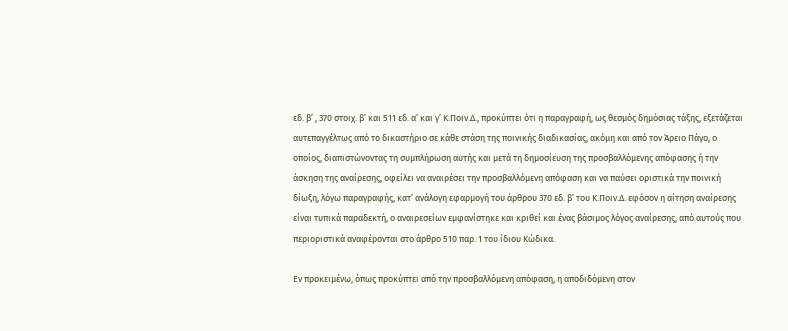εδ. β’ , 370 στοιχ. β’ και 511 εδ. α’ και γ’ Κ.Ποιν.Δ., προκύπτει ότι η παραγραφή, ως θεσμός δημόσιας τάξης, εξετάζεται αυτεπαγγέλτως από το δικαστήριο σε κάθε στάση της ποινικής διαδικασίας, ακόμη και από τον Άρειο Πάγο, ο οποίος, διαπιστώνοντας τη συμπλήρωση αυτής και μετά τη δημοσίευση της προσβαλλόμενης απόφασης ή την άσκηση της αναίρεσης, οφείλει να αναιρέσει την προσβαλλόμενη απόφαση και να παύσει οριστικά την ποινική δίωξη, λόγω παραγραφής, κατ’ ανάλογη εφαρμογή του άρθρου 370 εδ. β’ του Κ.Ποιν.Δ. εφόσον η αίτηση αναίρεσης είναι τυπικά παραδεκτή, ο αναιρεσείων εμφανίστηκε και κριθεί και ένας βάσιμος λόγος αναίρεσης, από αυτούς που περιοριστικά αναφέρονται στο άρθρο 510 παρ. 1 του ίδιου Κώδικα.

Εν προκειμένω, όπως προκύπτει από την προσβαλλόμενη απόφαση, η αποδιδόμενη στον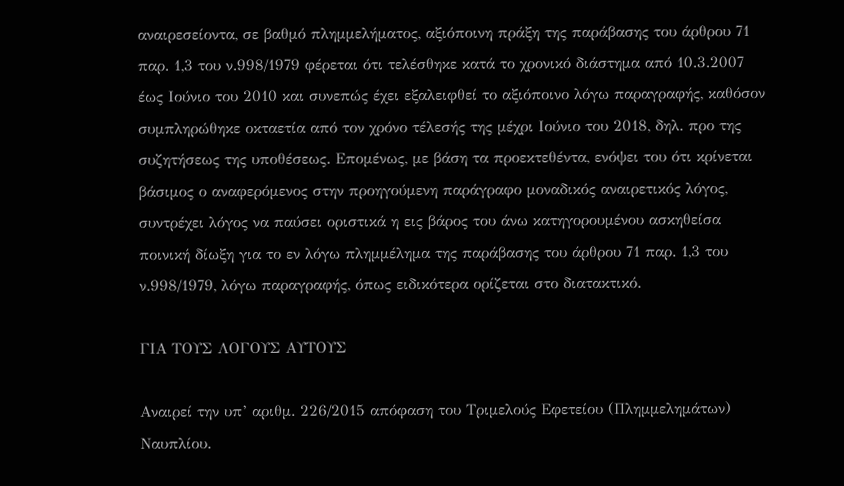αναιρεσείοντα, σε βαθμό πλημμελήματος, αξιόποινη πράξη της παράβασης του άρθρου 71 παρ. 1,3 του ν.998/1979 φέρεται ότι τελέσθηκε κατά το χρονικό διάστημα από 10.3.2007 έως Ιούνιο του 2010 και συνεπώς έχει εξαλειφθεί το αξιόποινο λόγω παραγραφής, καθόσον συμπληρώθηκε οκταετία από τον χρόνο τέλεσής της μέχρι Ιούνιο του 2018, δηλ. προ της συζητήσεως της υποθέσεως. Επομένως, με βάση τα προεκτεθέντα, ενόψει του ότι κρίνεται βάσιμος ο αναφερόμενος στην προηγούμενη παράγραφο μοναδικός αναιρετικός λόγος, συντρέχει λόγος να παύσει οριστικά η εις βάρος του άνω κατηγορουμένου ασκηθείσα ποινική δίωξη για το εν λόγω πλημμέλημα της παράβασης του άρθρου 71 παρ. 1,3 του ν.998/1979, λόγω παραγραφής, όπως ειδικότερα ορίζεται στο διατακτικό.

ΓΙΑ ΤΟΥΣ ΛΟΓΟΥΣ ΑΥΤΟΥΣ

Αναιρεί την υπ’ αριθμ. 226/2015 απόφαση του Τριμελούς Εφετείου (Πλημμελημάτων) Ναυπλίου.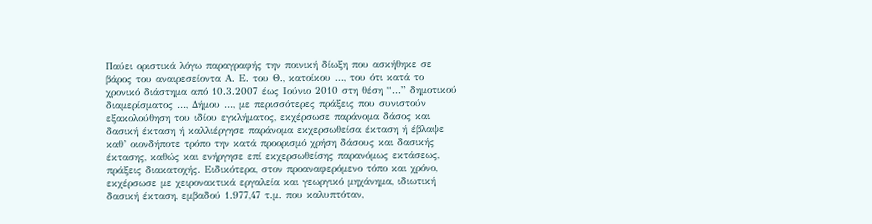Παύει οριστικά λόγω παραγραφής την ποινική δίωξη που ασκήθηκε σε βάρος του αναιρεσείοντα Α. Ε. του Θ., κατοίκου …, του ότι κατά το χρονικό διάστημα από 10.3.2007 έως Ιούνιο 2010 στη θέση “…” δημοτικού διαμερίσματος …, Δήμου …, με περισσότερες πράξεις που συνιστούν εξακολούθηση του ιδίου εγκλήματος, εκχέρσωσε παράνομα δάσος και δασική έκταση ή καλλιέργησε παράνομα εκχερσωθείσα έκταση ή έβλαψε καθ’ οιονδήποτε τρόπο την κατά προορισμό χρήση δάσους και δασικής έκτασης, καθώς και ενήργησε επί εκχερσωθείσης παρανόμως εκτάσεως, πράξεις διακατοχής. Ειδικότερα, στον προαναφερόμενο τόπο και χρόνο, εκχέρσωσε με χειρονακτικά εργαλεία και γεωργικό μηχάνημα, ιδιωτική δασική έκταση, εμβαδού 1.977,47 τ.μ. που καλυπτόταν,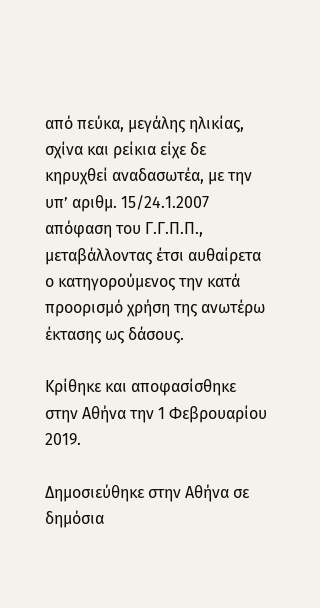από πεύκα, μεγάλης ηλικίας, σχίνα και ρείκια είχε δε κηρυχθεί αναδασωτέα, με την υπ’ αριθμ. 15/24.1.2007 απόφαση του Γ.Γ.Π.Π., μεταβάλλοντας έτσι αυθαίρετα ο κατηγορούμενος την κατά προορισμό χρήση της ανωτέρω έκτασης ως δάσους.

Κρίθηκε και αποφασίσθηκε στην Αθήνα την 1 Φεβρουαρίου 2019.

Δημοσιεύθηκε στην Αθήνα σε δημόσια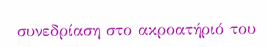συνεδρίαση στο ακροατήριό του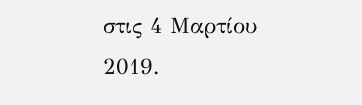στις 4 Μαρτίου 2019.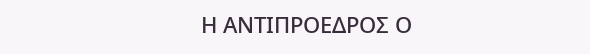Η ΑΝΤΙΠΡΟΕΔΡΟΣ Ο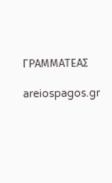ΓΡΑΜΜΑΤΕΑΣ

areiospagos.gr